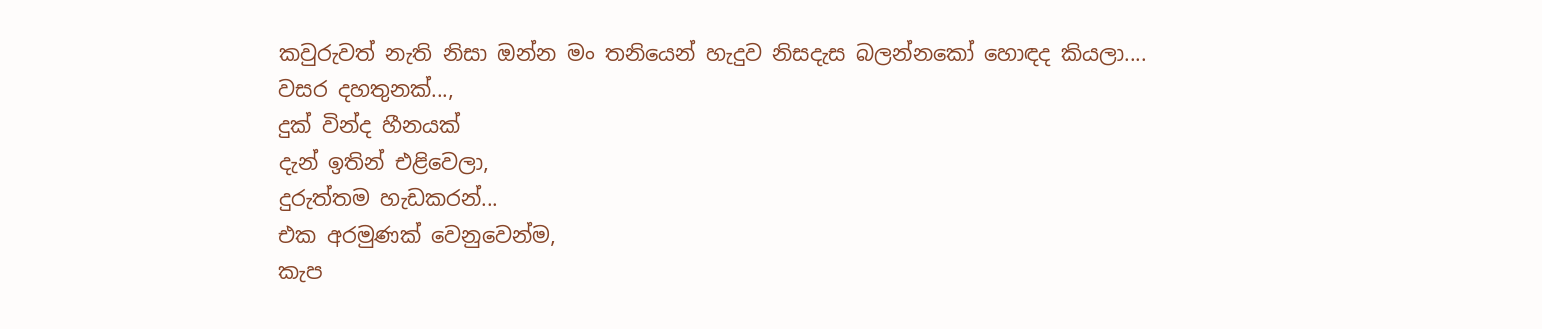කවුරුවත් නැති නිසා ඔන්න මං තනියෙන් හැදුව නිසදැස බලන්නකෝ හොඳද කියලා....
වසර දහතුනක්...,
දුක් වින්ද හීනයක්
දැන් ඉතින් එළිවෙලා,
දුරුත්තම හැඩකරන්...
එක අරමුණක් වෙනුවෙන්ම,
කැප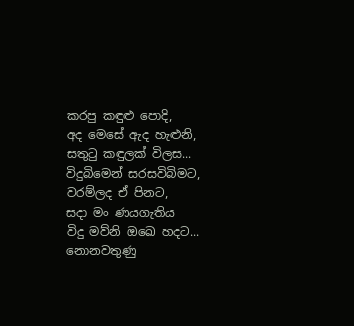කරපු කඳුළු පොදි,
අද මෙසේ ඇද හැළුනි,
සතුටු කඳුලක් විලස...
විදුබිමෙන් සරසවිබිමට,
වරම්ලද ඒ පිනට,
සදා මං ණයගැතිය
විදු මව්නි ඔඛෙ හදට...
නොනවතුණු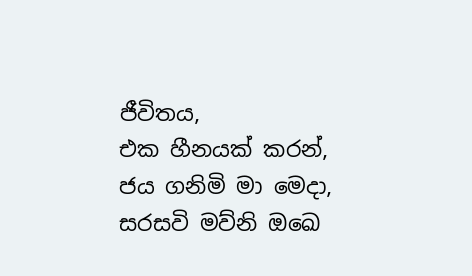ජීවිතය,
එක හීනයක් කරන්,
ජය ගනිමි මා මෙදා,
සරසවි මව්නි ඔඛෙ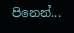පිනෙන්...